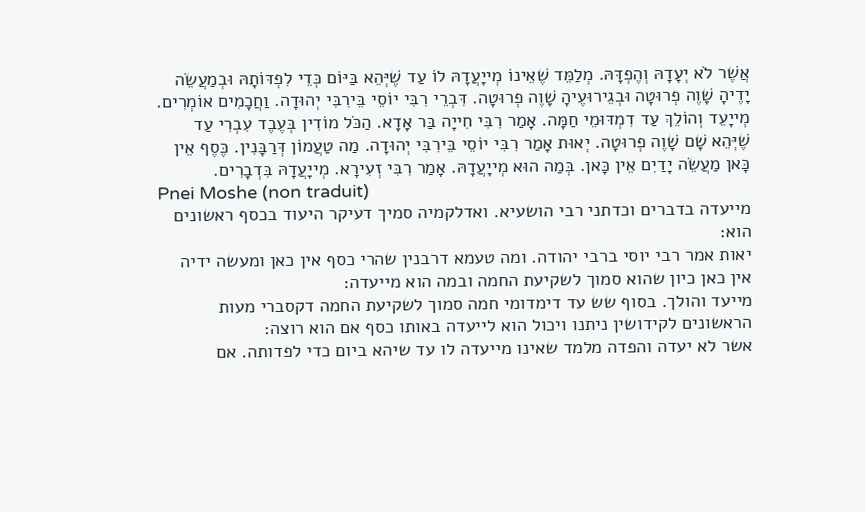אֲשֶׁר לֹא יְעָדָהּ וְהֶפְדָּהּ. מְלַמֵּד שֶׁאֵינוֹ מְייָעֲדָהּ לוֹ עַד שֶׁיְּהֵא בַּיּוֹם כְּדֵי לִפְדּוֹתָהּ וּבְמַעֲשֵׂה יָדֶיהָ שָׁוֶה פְרוּטָה וּבְגֵירוּעֶיהָ שָׁוֶה פְרוּטָה. דִּבְרֵי רִבִּי יוֹסֵי בֵּירִבִּי יְהוּדָה. וַחֲכָמִים אוֹמְרִים. מְייָעֵד וְהוֹלֵךְ עַד דִמְדּוּמֵי חַמָּה. אָמַר רִבִּי חִייָה בַּר אָדָא. הַכֹּל מוֹדִין בְּעֶבֶד עִבְרִי עַד שֶׁיְּהֵא שָׁם שָׁוֶה פְרוּטָה. יְאוּת אָמַר רִבִּי יוֹסֵי בֵּירִבִּי יְהוּדָה. מַה טַעֲמוֹן דְּרַבָּנִין. כֶּסֶף אֵין כָּאן מַעֲשֵׂה יָדַיִם אֵין כָּאן. בְּמַה הוּא מְייָעֲדָהּ. אָמַר רִבִּי זְעִירָא. מְייָעֲדָהּ בִּדְבָרִים.
Pnei Moshe (non traduit)
מייעדה בדברים וכדתני רבי הושעיא. ואדלקמיה סמיך דעיקר היעוד בכסף ראשונים הוא:
יאות אמר רבי יוסי ברבי יהודה. ומה טעמא דרבנין שהרי כסף אין כאן ומעשה ידיה אין כאן כיון שהוא סמוך לשקיעת החמה ובמה הוא מייעדה:
מייעד והולך. בסוף שש עד דימדומי חמה סמוך לשקיעת החמה דקסברי מעות הראשונים לקידושין ניתנו ויכול הוא לייעדה באותו כסף אם הוא רוצה:
אשר לא יעדה והפדה מלמד שאינו מייעדה לו עד שיהא ביום כדי לפדותה. אם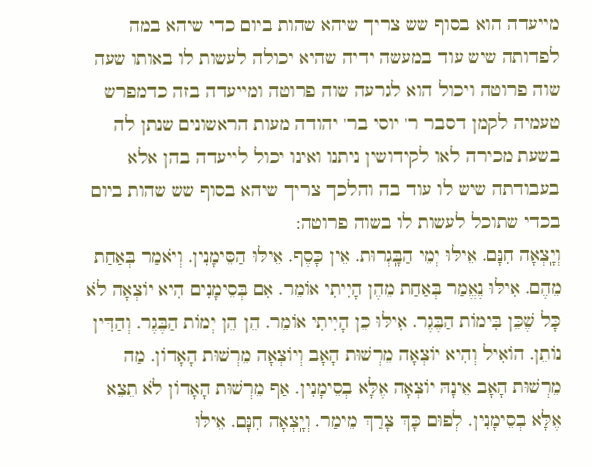מייעדה הוא בסוף שש צריך שיהא שהות ביום כדי שיהא במה לפדותה שיש עוד במעשה ידיה שהיא יכולה לעשות לו באותו שעה שוה פרוטה ויכול הוא לגרעה שוה פרוטה ומייעדה בזה כדמפרש טעמיה לקמן דסבר ר' יוסי בר' יהודה מעות הראשונים שנתן לה בשעת מכירה לאו לקידושין ניתנו ואינו יכול לייעדה בהן אלא בעבודתה שיש לו עוד בה והלכך צריך שיהא בסוף שש שהות ביום בכדי שתוכל לעשות לו בשוה פרוטה:
וְיָֽצְאָה חִנָּם. אֵילּוּ יְמֵי הַבָּֽגְרוּת. אֵין כָּסֶף. אֵילּוּ הַסֵּימָנִין. וְיֹאמַר בְּאַחַת מֵהֶם. אִילּוּ נֶאֱמַר בְּאַחַת מֵהֶן הָיִיתִי אוֹמֵר. אִם בְּסֵימָנִים הִיא יוֹצְאָה לֹא כָּל שֶׁכֵּן בִּימוֹת הַבֶּגֶר. אִילּוּ כֵן הָיִיתִי אוֹמֵר. הֵן הֵן יְמוֹת הַבֶּגֶר. וְהַדִּין נוֹתֵן. הוֹאִיל וְהִיא יוֹצְאָה מֵרְשׁוּת הָאָב וְיוֹצְאָה מֵרְשׁוּת הָאָדוֹן. מַה מֵרְשׁוּת הָאָב אֵינָהּ יוֹצְאָה אֶלָּא בְסֵימָנִין. אַף מֵרְשׁוּת הָאָדוֹן לֹא תֵצֵא אֶלָּא בְסֵימָנִין. לְפוּם כָּךְ צָרַךְ מֵימַר. וְיָֽצְאָה חִנָּם. אֵילּוּ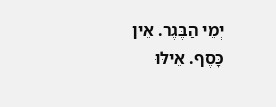יְמֵי הַבֶּגֶר. אֵין כָּסֶף. אֵילּוּ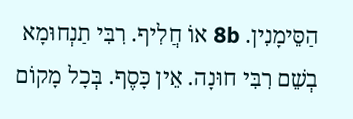הַסֵּימָנִין. 8b אוֹ חֲלִיף. רִבִּי תַנְחוּמָא בְשֵׁם רִבִּי חוּנָה. אֵין כָּסֶף. בְּכָל מָקוֹם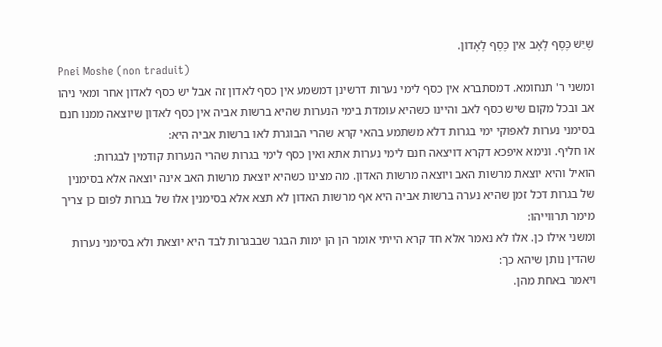שֶׁיֵּשׁ כֶּסֶף לָאָב אֵין כֶּסֶף לָאָדוֹן.
Pnei Moshe (non traduit)
ומשני ר' תנחומא. דמסתברא אין כסף לימי נערות דרשינן דמשמע אין כסף לאדון זה אבל יש כסף לאדון אחר ומאי ניהו אב ובכל מקום שיש כסף לאב והיינו כשהיא עומדת בימי הנערות שהיא ברשות אביה אין כסף לאדון שיוצאה ממנו חנם בסימני נערות לאפוקי ימי בגרות דלא משתמע בהאי קרא שהרי הבוגרת לאו ברשות אביה היא:
או חליף. ונימא איפכא דקרא דויצאה חנם לימי נערות אתא ואין כסף לימי בגרות שהרי הנערות קודמין לבגרות:
הואיל והיא יוצאת מרשות האב ויוצאה מרשות האדון. מה מצינו כשהיא יוצאת מרשות האב אינה יוצאה אלא בסימנין של בגרות דכל זמן שהיא נערה ברשות אביה היא אף מרשות האדון לא תצא אלא בסימנין אלו של בגרות לפום כן צריך מימר תרווייהו:
ומשני אילו כן. אלו לא נאמר אלא חד קרא הייתי אומר הן הן ימות הבגר שבבגרות לבד היא יוצאת ולא בסימני נערות שהדין נותן שיהא כך:
ויאמר באחת מהן.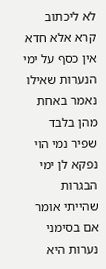לא ליכתוב קרא אלא חדא אין כסף על ימי הנערות שאילו נאמר באחת מהן בלבד שפיר נמי הוי נפקא לן ימי הבגרות שהייתי אומר אם בסימני נערות היא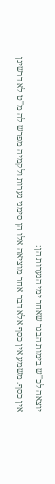יוצאה לכ''ש בימות הבגר שאחר ימי הנערות הן:
אין כסף. משמע אין כסף אלא דבר אחר מוציאה אלו הן סימני נערות ולקמיה מפרש לה מ''ט לא דרשינן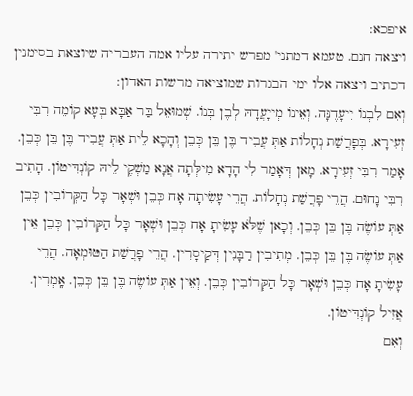איפכא:
ויצאה חנם. טעמא דמתני' מפרש יתירה עליו אמה העבריה שיוצאת בסימנין דכתיב ויצאה אלו ימי הבגרות שמוציאה מרשות האדון:
וְאִם לִבְנוֹ יִיעָדֶנָּה. וְאֵינוֹ מְייָעֲדָהּ לְבֶן בְּנוֹ. שְׁמוּאֵל בַּר אַבָּא בְּעָא קוֹמֵה רִבִּי זְעִירָא. בְּפָרֲשַׁת נְחָלוֹת אַתְּ עֲבִיד בֶּן בֵּן כְּבֵן וְהָכָא לֵית אַתְּ עֲבִיד בֶּן בֵּן כְּבֵן. אָמַר רִבִּי זְעִירָא. מָאן דְּאָמַר לִי הָדָא מִילְּתָה אֲנָא מַשְׁקֶי לֵיהּ קוֹנְדִּיטוֹן. הָתִיב רִבִּי נָחוּם. הֲרֵי פָרֲשַׁת נְחָלוֹת. הֲרֵי עָשִׂיתָה אָח כְּבֵן וּשְׁאָר כָּל הַקְּרוֹבִין כְּבֵן אַתְּ עוֹשֶׂה בֶּן בֵּן כְּבֵן. וְכָאן שֶׁלֹּא עָשִׂיתָ אָח כְּבֵן וּשְׁאָר כָּל הַקְּרוֹבִין כְּבֵן אֵין אַתְּ עוֹשֶׂה בֶּן בֵּן כְּבֵן. מְתִיבִין רַבָּנִין דְּקַיסָרִין. הֲרֵי פָרֲשַׁת הַטּוּמְאָה. הֲרֵי עָשִׂיתָ אָח כְּבֵן וּשְׁאָר כָּל הַקְּרוֹבִין כְּבֵן. וְאֵין אַתְּ עוֹשֶׂה בֶּן בֵּן כְּבֵן. אָֽמְרִין. אֲזִיל קוֹנְדִּיטוֹן.
וְאִם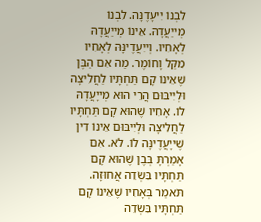לִבְנוֹ יִיעָדֶנָּה. לִבְנוֹ מְייַעֲדָהּ. אֵינוֹ מְייַעֲדָהּ לְאָחִיו. וְייִעֲדֶינָּהּ לְאָחִיו מִקַּל וָחוֹמֶר. מַה אִם הַבֶּן שֶׁאֵינוֹ קָם תַּחְתָּיו לַחֲלִיצָה וּלְיִיבּוּם הֲרֵי הוּא מְייָעֲדָהּ לוֹ. אָחִיו שֶׁהוּא קָם תַּחְתָּיו לַחֲלִיצָה וּלְיִיבּוּם אֵינוֹ דִין שֶׁייָעֲדֶינָּה לוֹ. לֹא. אִם אָמַרְתָּ בְּבֶן שֶׁהוּא קָם תַּחְתָּיו בִּשְׂדֵה אֲחוּזָה. תֹּאמַר בְּאָחִיו שֶׁאֵינוֹ קָם תַּחְתָּיו בִּשְׂדֵה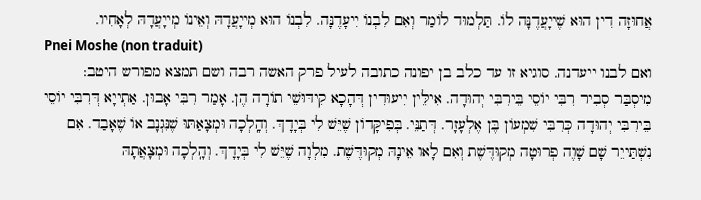אֲחוּזָה דִין הוּא שֶׁייָעֲדֶנָּה לוֹ. תַּלְמוּד לוֹמַר וְאִם לִבְנוֹ יִיעָדֶנָּה. לִבְנוֹ הוּא מְייָעֲדָהּ וְאֵינוֹ מְייָעֲדָהּ לְאָחִיו.
Pnei Moshe (non traduit)
ואם לבנו ייעדנה. סוגיא זו עד כלב בן יפונה כתובה לעיל פרק האשה רבה ושם תמצא מפורש היטב:
מִיסְבַּר סְבִיר רִבִּי יוֹסֵי בֵּירִבִּי יְהוּדָה. אִילֵּין יִיעוּדִין דְּהָכָא קִידּוּשֵׁי תוֹרָה הֶן. אָמַר רִבִּי אָבוּן. אַתְייָא דְּרִבִּי יוֹסֵי בֵּירִבִּי יְהוּדָה כְּרִבִּי שִׁמְעוֹן בֶּן אֶלְעָזָר. דְּתַנֵּי. בְּפִיקָּדוֹן שֶׁיֵּשׁ לִי בְּיָדָךְ. וְהָֽלְכָה וּמְצָאַתּוּ שֶׁנִּגְנָב אוֹ שֶׁאָבַד. אִם נִשְׁתַּייֵר שָׁם שָׁוֶה פְרוּטָה מְקוּדֶּשֶׁת וְאִם לָאו אֵינָהּ מְקוּדֶּשֶׁת. מִלְוָה שֶׁיֵּשׁ לִי בְּיָדָךְ. וְהָֽלְכָה וּמְצָאֲתָהּ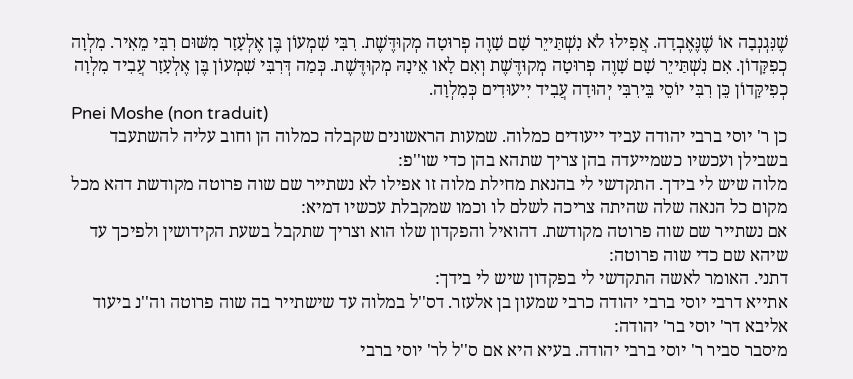שֶׁנִּגְנְבָה אוֹ שֶׁנֶּאֶבְדָה. אֲפִילוּ לֹא נִשְׁתַּייֵר שָׁם שָׁוֶה פְרוּטָה מְקוּדֶּשֶׁת. רִבִּי שִׁמְעוֹן בֶּן אֶלְעָזָר מִשּׁוּם רִבִּי מֵאִיר. מִלְוָה כְפִקָּדוֹן. אִם נִשְׁתַּייֵר שָׁם שָׁוֶה פְרוּטָה מְקוּדֶּשֶׁת וְאִם לָאו אֵינָהּ מְקוּדֶּשֶׁת. כְּמַה דְּרִבִּי שִׁמְעוֹן בֶּן אֶלְעָזָר עֲבִיד מִלְוָה כְפִיקָּדוֹן כֵּן רִבִּי יוֹסֵי בֵּירִבִּי יְהוּדָה עֲבִיד יִיעוּדִים כְּמִלְוָה.
Pnei Moshe (non traduit)
כן ר' יוסי ברבי יהודה עביד ייעודים כמלוה. שמעות הראשונים שקבלה כמלוה הן וחוב עליה להשתעבד בשבילן ועכשיו כשמייעדה בהן צריך שתהא בהן כדי שו''פ:
מלוה שיש לי בידך. התקדשי לי בהנאת מחילת מלוה זו אפילו לא נשתייר שם שוה פרוטה מקודשת דהא מכל מקום כל הנאה שלה שהיתה צריכה לשלם לו וכמו שמקבלת עכשיו דמיא:
אם נשתייר שם שוה פרוטה מקודשת. דהואיל והפקדון שלו הוא וצריך שתקבל בשעת הקידושין ולפיכך עד שיהא שם כדי שוה פרוטה:
דתני. האומר לאשה התקדשי לי בפקדון שיש לי בידך:
אתייא דרבי יוסי ברבי יהודה כרבי שמעון בן אלעזר. דס''ל במלוה עד שישתייר בה שוה פרוטה וה''נ ביעוד אליבא דר' יוסי בר' יהודה:
מיסבר סביר ר' יוסי ברבי יהודה. בעיא היא אם ס''ל לר' יוסי ברבי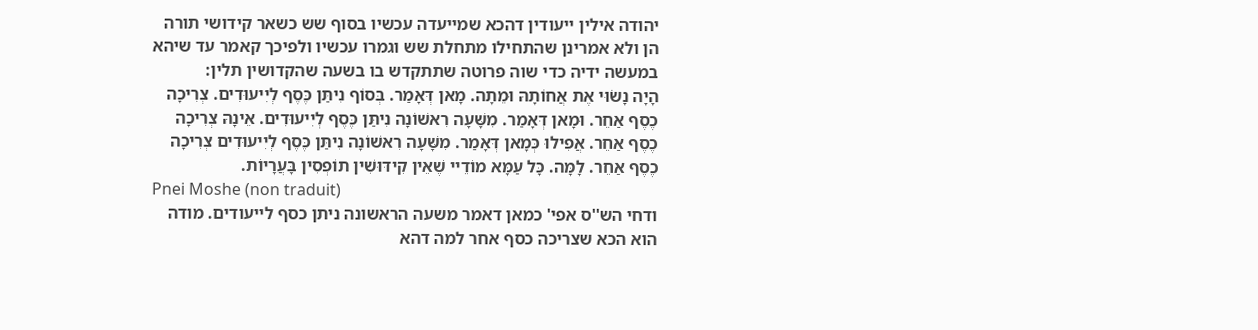יהודה אילין ייעודין דהכא שמייעדה עכשיו בסוף שש כשאר קידושי תורה הן ולא אמרינן שהתחילו מתחלת שש וגמרו עכשיו ולפיכך קאמר עד שיהא במעשה ידיה כדי שוה פרוטה שתתקדש בו בשעה שהקדושין תלין:
הָיָה נָשׂוּי אֶת אֲחוֹתָהּ וּמֵתָה. מָאן דְּאָמַר. בְּסוֹף נִיתַּן כֶּסֶף לְיִיעוּדִים. צְרִיכָה כֶסֶף אַחֵר. וּמָאן דְּאָמַר. מִשָּׁעָה רִאשׁוֹנָה נִיתַּן כֶּסֶף לְיִיעוּדִים. אֵינָהּ צְרִיכָה כֶסֶף אַחֵר. אֲפִילוּ כְּמָאן דְּאָמַר. מִשָּׁעָה רִאשׁוֹנָה נִיתַּן כֶּסֶף לְיִיעוּדִים צְרִיכָה כֶסֶף אַחֵר. לָמָּה. כָּל עַמָּא מוֹדֵיי שֶׁאֵין קִידּוּשִׁין תוֹפְסִין בָּעֲרָיוֹת.
Pnei Moshe (non traduit)
ודחי הש''ס אפי' כמאן דאמר משעה הראשונה ניתן כסף לייעודים. מודה הוא הכא שצריכה כסף אחר למה דהא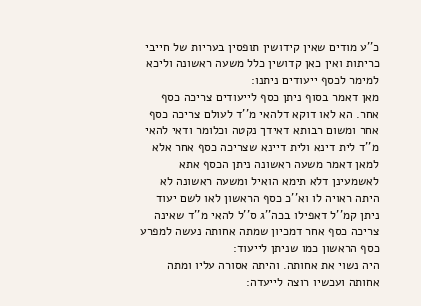כ''ע מודים שאין קידושין תופסין בעריות של חייבי כריתות ואין כאן קדושין כלל משעה ראשונה וליכא למימר לכסף ייעודים ניתנו:
מאן דאמר בסוף ניתן כסף לייעודים צריכה כסף אחר. הא לאו דוקא דלהאי מ''ד לעולם צריכה כסף אחר ומשום רבותא דאידך נקטה וכלומר ודאי להאי מ''ד לית דינא ולית דיינא שצריכה כסף אחר אלא למאן דאמר משעה ראשונה ניתן הכסף אתא לאשמעינן דלא תימא הואיל ומשעה ראשונה לא היתה ראויה לו וא''כ כסף הראשון לאו לשם יעוד ניתן קמ''ל דאפילו בכה''ג ס''ל להאי מ''ד שאינה צריכה כסף אחר דמכיון שמתה אחותה נעשה למפרע כסף הראשון כמו שניתן לייעוד:
היה נשוי את אחותה. והיתה אסורה עליו ומתה אחותה ועכשיו רוצה לייעדה: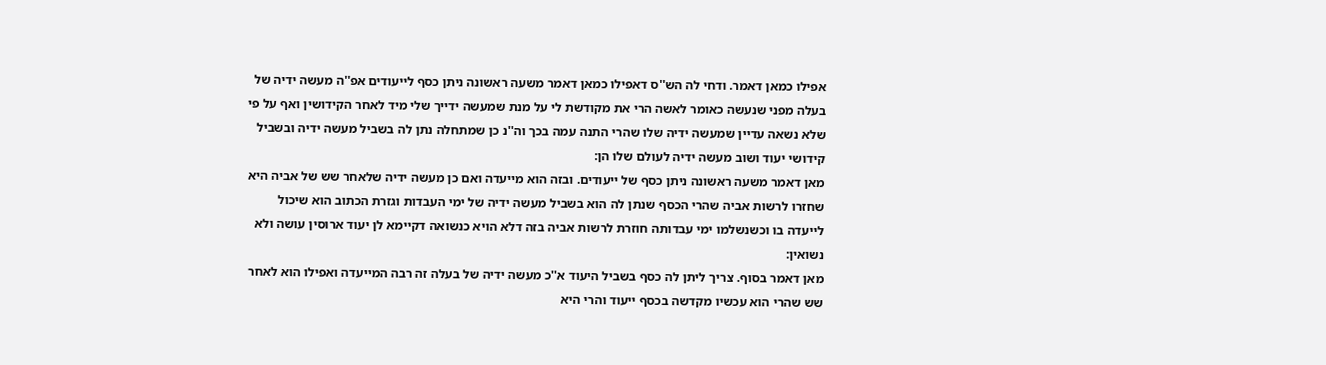אפילו כמאן דאמר. ודחי לה הש''ס דאפילו כמאן דאמר משעה ראשונה ניתן כסף לייעודים אפ''ה מעשה ידיה של בעלה מפני שנעשה כאומר לאשה הרי את מקודשת לי על מנת שמעשה ידייך שלי מיד לאחר הקידושין ואף על פי שלא נשאה עדיין שמעשה ידיה שלו שהרי התנה עמה בכך וה''נ כן שמתחלה נתן לה בשביל מעשה ידיה ובשביל קידושי יעוד ושוב מעשה ידיה לעולם שלו הן:
מאן דאמר משעה ראשונה ניתן כסף של ייעודים. ובזה הוא מייעדה ואם כן מעשה ידיה שלאחר שש של אביה היא שחזרו לרשות אביה שהרי הכסף שנתן לה הוא בשביל מעשה ידיה של ימי העבדות וגזרת הכתוב הוא שיכול לייעדה בו וכשנשלמו ימי עבדותה חוזרת לרשות אביה בזה דלא הויא כנשואה דקיימא לן יעוד ארוסין עושה ולא נשואין:
מאן דאמר בסוף. צריך ליתן לה כסף בשביל היעוד א''כ מעשה ידיה של בעלה זה רבה המייעדה ואפילו הוא לאחר שש שהרי הוא עכשיו מקדשה בכסף ייעוד והרי היא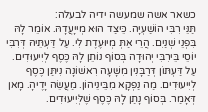כשאר אשה שמעשה ידיה לבעלה:
תַּנֵּי רִבִּי הוֹשַׁעְיָה. כֵּיצַד הוּא מְייָעֲדָהּ. אוֹמֵר לָהּ בִּפְנֵי שְׁנַיִם. הֲרֵי אַתְּ מְיוּעֶדֶת לִי. עַל דַּעְתֵּיהּ דְּרִבִּי יוֹסֵי בֵּירִבִּי יְהוּדָה בְּסוֹף נוֹתֵן לָהּ כֶּסֶף לְיִיעוּדִים. עַל דַּעְתּוֹן דְּרַבָּנִין מִשָּׁעָה רִאשׁוֹנָה נִיתַּן כֶּסֶף לְיִיעוּדִים. מַה נַפְקָא מִבֵּינֵיהוֹן. מַעֲשֵׂה יָדֶיהָ. מָאן דְּאָמַר. בְּסוֹף נָתַן לָהּ כֶּסֶף שֶׁלְּיִיעוּדִים.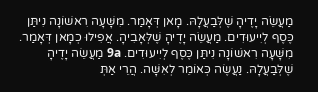מַעֲשֵׂה יָדֶיהָ שֶׁלְּבַעֲלָהּ. מָאן דְּאָמַר. מִשָּׁעָה רִאשׁוֹנָה נִיתַּן כֶּסֶף לְיִיעוּדִים. מַעֲשֵׂה יָדֶיהָ שֶׁלְּאָבִיהָ. אֲפִילוּ כְמָאן דְּאָמַר. מִשָּׁעָה רִאשׁוֹנָה נִיתַּן כֶּסֶף לְיִיעוּדִים. 9a מַעֲשֵׂה יָדֶיהָ שֶׁלְּבַעֲלָהּ. נַעֲשֶׂה כְּאוֹמֵר לְאִשָּׁה. הֲרֵי אַתְּ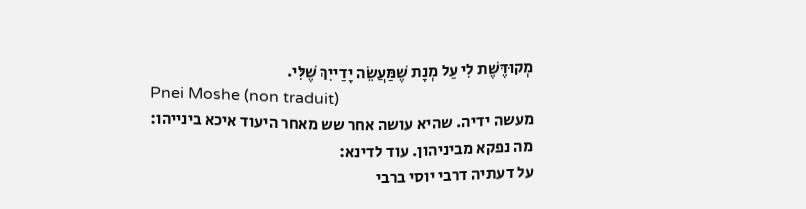מְקוּדֶּשֶׁת לִי עַל מְנָת שֶׁמַּעֲשֵׂה יָדַייִךְ שֶׁלִּי.
Pnei Moshe (non traduit)
מעשה ידיה. שהיא עושה אחר שש מאחר היעוד איכא בינייהו:
מה נפקא מביניהון. עוד לדינא:
על דעתיה דרבי יוסי ברבי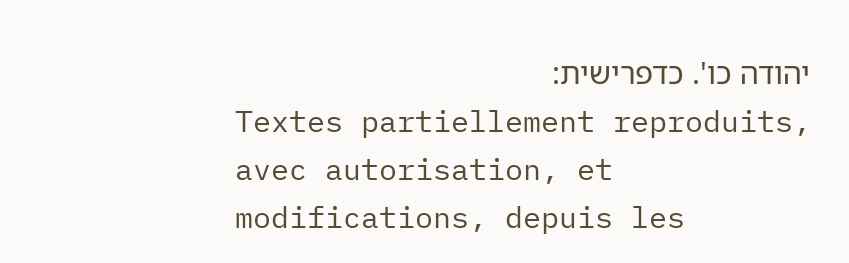יהודה כו'. כדפרישית:
Textes partiellement reproduits, avec autorisation, et modifications, depuis les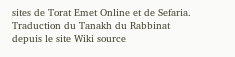sites de Torat Emet Online et de Sefaria.
Traduction du Tanakh du Rabbinat depuis le site Wiki source